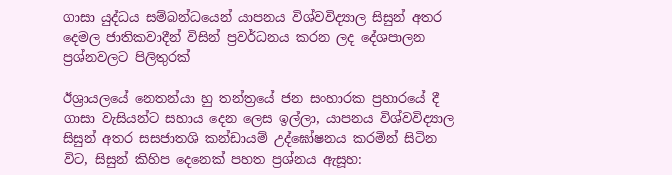ගාසා යුද්ධය සම්බන්ධයෙන් යාපනය විශ්වවිද්‍යාල සිසුන් අතර දෙමල ජාතිකවාදීන් විසින් ප්‍රවර්ධනය කරන ලද දේශපාලන ප්‍රශ්නවලට පිලිතුරක්

ඊශ්‍රායලයේ නෙතන්යා හු තන්ත්‍රයේ ජන සංහාරක ප්‍රහාරයේ දී ගාසා වැසියන්ට සහාය දෙන ලෙස ඉල්ලා, යාපනය විශ්වවිද්‍යාල සිසුන් අතර සසජාතශි කන්ඩායම් උද්ඝෝෂනය කරමින් සිටින විට, සිසුන් කිහිප දෙනෙක් පහත ප්‍රශ්නය ඇසූහ: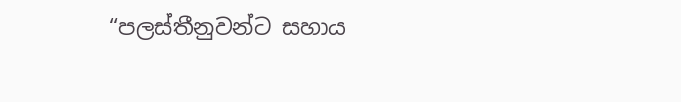“පලස්තීනුවන්ට සහාය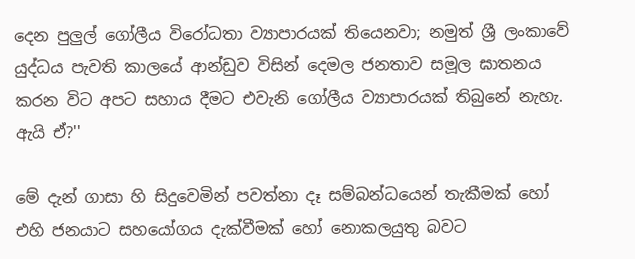දෙන පුලුල් ගෝලීය විරෝධතා ව්‍යාපාරයක් තියෙනවා; නමුත් ශ්‍රී ලංකාවේ යුද්ධය පැවති කාලයේ ආන්ඩුව විසින් දෙමල ජනතාව සමූල ඝාතනය කරන විට අපට සහාය දීමට එවැනි ගෝලීය ව්‍යාපාරයක් තිබුනේ නැහැ. ඇයි ඒ?''

මේ දැන් ගාසා හි සිදුවෙමින් පවත්නා දෑ සම්බන්ධයෙන් තැකීමක් හෝ එහි ජනයාට සහයෝගය දැක්වීමක් හෝ නොකලයුතු බවට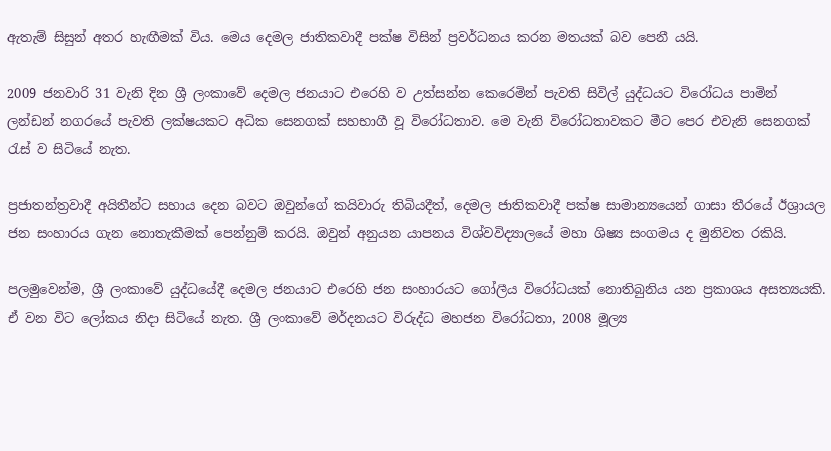ඇතැම් සිසුන් අතර හැඟීමක් විය. මෙය දෙමල ජාතිකවාදී පක්ෂ විසින් ප්‍රවර්ධනය කරන මතයක් බව පෙනී යයි.

2009 ජනවාරි 31 වැනි දින ශ්‍රී ලංකාවේ දෙමල ජනයාට එරෙහි ව උත්සන්න කෙරෙමින් පැවති සිවිල් යුද්ධයට විරෝධය පාමින් ලන්ඩන් නගරයේ පැවති ලක්ෂයකට අධික සෙනගක් සහභාගී වූ විරෝධතාව. මෙ වැනි විරෝධතාවකට මීට පෙර එවැනි සෙනගක් රැස් ව සිටියේ නැත.

ප්‍රජාතන්ත්‍රවාදී අයිතීන්ට සහාය දෙන බවට ඔවුන්ගේ කයිවාරු තිබියදීත්, දෙමල ජාතිකවාදී පක්ෂ සාමාන්‍යයෙන් ගාසා තීරයේ ඊශ්‍රායල ජන සංහාරය ගැන නොතැකීමක් පෙන්නුම් කරයි. ඔවුන් අනුයන යාපනය විශ්වවිද්‍යාලයේ මහා ශිෂ්‍ය සංගමය ද මුනිවත රකියි.

පලමුවෙන්ම, ශ්‍රී ලංකාවේ යුද්ධයේදී දෙමල ජනයාට එරෙහි ජන සංහාරයට ගෝලීය විරෝධයක් නොතිබුනිය යන ප්‍රකාශය අසත්‍යයකි. ඒ වන විට ලෝකය නිදා සිටියේ නැත. ශ්‍රී ලංකාවේ මර්දනයට විරුද්ධ මහජන විරෝධතා, 2008 මූල්‍ය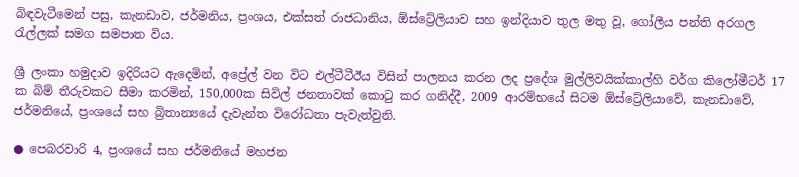බිඳවැටීමෙන් පසු, කැනඩාව, ජර්මනිය, ප්‍රංශය, එක්සත් රාජධානිය, ඕස්ට්‍රේලියාව සහ ඉන්දියාව තුල මතු වූ, ගෝලීය පන්ති අරගල රැල්ලක් සමග සමපාත විය.

ශ්‍රී ලංකා හමුදාව ඉදිරියට ඇදෙමින්, අප්‍රේල් වන විට එල්ටීටීඊය විසින් පාලනය කරන ලද ප්‍රදේශ මුල්ලිවයික්කාල්හි වර්ග කිලෝමීටර් 17 ක බිම් තීරුවකට සීමා කරමින්, 150,000ක සිවිල් ජනතාවක් කොටු කර ගනිද්දී, 2009 ආරම්භයේ සිටම ඕස්ට්‍රේලියාවේ, කැනඩාවේ, ජර්මනියේ, ප්‍රංශයේ සහ බ්‍රිතාන්‍යයේ දැවැන්ත විරෝධතා පැවැත්වුනි.

● පෙබරවාරි 4, ප්‍රංශයේ සහ ජර්මනියේ මහජන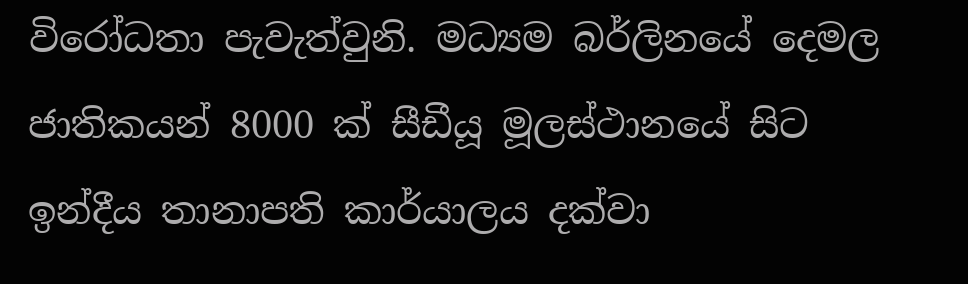විරෝධතා පැවැත්වුනි. මධ්‍යම බර්ලිනයේ දෙමල ජාතිකයන් 8000 ක් සීඩීයූ මූලස්ථානයේ සිට ඉන්දීය තානාපති කාර්යාලය දක්වා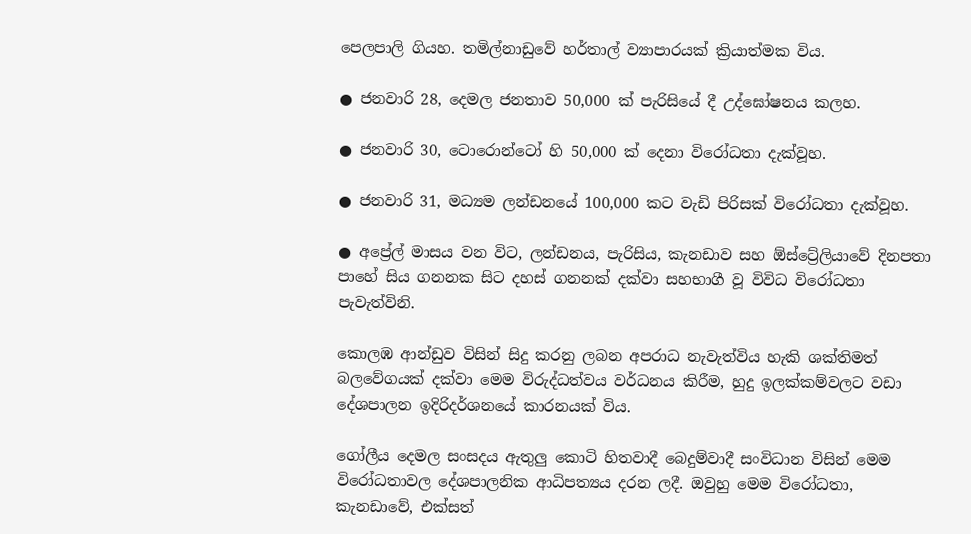පෙලපාලි ගියහ. තමිල්නාඩුවේ හර්තාල් ව්‍යාපාරයක් ක්‍රියාත්මක විය.

● ජනවාරි 28, දෙමල ජනතාව 50,000 ක් පැරිසියේ දී උද්ඝෝෂනය කලහ.

● ජනවාරි 30, ටොරොන්ටෝ හි 50,000 ක් දෙනා විරෝධතා දැක්වූහ.

● ජනවාරි 31, මධ්‍යම ලන්ඩනයේ 100,000 කට වැඩි පිරිසක් විරෝධතා දැක්වූහ.

● අප්‍රේල් මාසය වන විට, ලන්ඩනය, පැරිසිය, කැනඩාව සහ ඕස්ට්‍රේලියාවේ දිනපතා පාහේ සිය ගනනක සිට දහස් ගනනක් දක්වා සහභාගී වූ විවිධ විරෝධතා පැවැත්විනි.

කොලඹ ආන්ඩුව විසින් සිදු කරනු ලබන අපරාධ නැවැත්විය හැකි ශක්තිමත් බලවේගයක් දක්වා මෙම විරුද්ධත්වය වර්ධනය කිරීම, හුදු ඉලක්කම්වලට වඩා දේශපාලන ඉදිරිදර්ශනයේ කාරනයක් විය.

ගෝලීය දෙමල සංසදය ඇතුලු කොටි හිතවාදී බෙදුම්වාදී සංවිධාන විසින් මෙම විරෝධතාවල දේශපාලනික ආධිපත්‍යය දරන ලදී. ඔවුහු මෙම විරෝධතා, කැනඩාවේ, එක්සත්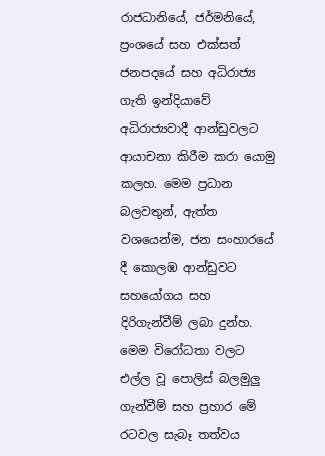රාජධානියේ, ජර්මනියේ, ප්‍රංශයේ සහ එක්සත් ජනපදයේ සහ අධිරාජ්‍ය ගැති ඉන්දියාවේ අධිරාජ්‍යවාදී ආන්ඩුවලට ආයාචනා කිරීම කරා යොමු කලහ. මෙම ප්‍රධාන බලවතුන්, ඇත්ත වශයෙන්ම, ජන සංහාරයේ දී කොලඹ ආන්ඩුවට සහයෝගය සහ දිරිගැන්වීම් ලබා දුන්හ. මෙම විරෝධතා වලට එල්ල වූ පොලිස් බලමුලු ගැන්වීම් සහ ප්‍රහාර මේ රටවල සැබෑ තත්වය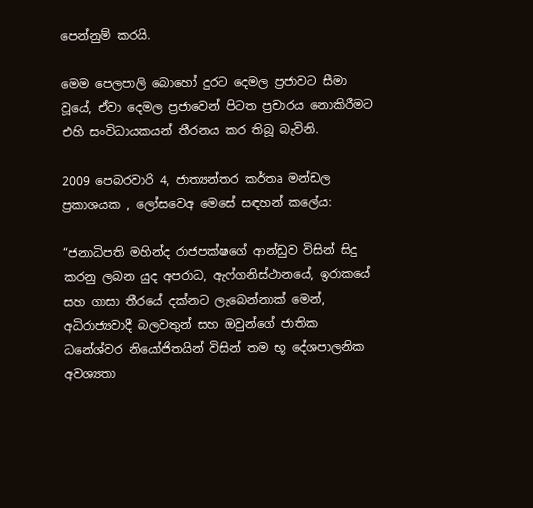පෙන්නුම් කරයි.

මෙම පෙලපාලි බොහෝ දුරට දෙමල ප්‍රජාවට සීමා වූයේ, ඒවා දෙමල ප්‍රජාවෙන් පිටත ප්‍රචාරය නොකිරීමට එහි සංවිධායකයන් තීරනය කර තිබූ බැවිනි.

2009 පෙබරවාරි 4, ජාත්‍යන්තර කර්තෘ මන්ඩල ප්‍රකාශයක , ලෝසවෙඅ මෙසේ සඳහන් කලේය:

“ජනාධිපති මහින්ද රාජපක්ෂගේ ආන්ඩුව විසින් සිදු කරනු ලබන යුද අපරාධ, ඇෆ්ගනිස්ථානයේ, ඉරාකයේ සහ ගාසා තීරයේ දක්නට ලැබෙන්නාක් මෙන්, අධිරාජ්‍යවාදී බලවතුන් සහ ඔවුන්ගේ ජාතික ධනේශ්වර නියෝජිතයින් විසින් තම භූ දේශපාලනික අවශ්‍යතා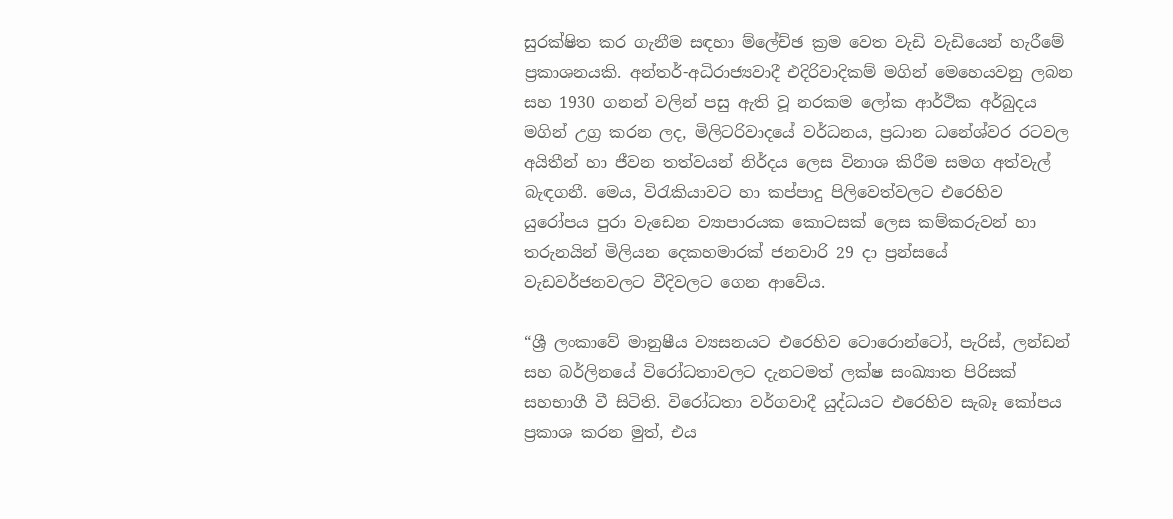සුරක්ෂිත කර ගැනීම සඳහා ම්ලේච්ඡ ක්‍රම වෙත වැඩි වැඩියෙන් හැරීමේ ප්‍රකාශනයකි. අන්තර්-අධිරාජ්‍යවාදී එදිරිවාදිකම් මගින් මෙහෙයවනු ලබන සහ 1930 ගනන් වලින් පසු ඇති වූ නරකම ලෝක ආර්ථික අර්බුදය මගින් උග්‍ර කරන ලද, මිලිටරිවාදයේ වර්ධනය, ප්‍රධාන ධනේශ්වර රටවල අයිතීන් හා ජීවන තත්වයන් නිර්දය ලෙස විනාශ කිරීම සමග අත්වැල් බැඳගනී. මෙය, විරැකියාවට හා කප්පාදු පිලිවෙත්වලට එරෙහිව යුරෝපය පුරා වැඩෙන ව්‍යාපාරයක කොටසක් ලෙස කම්කරුවන් හා තරුනයින් මිලියන දෙකහමාරක් ජනවාරි 29 දා ප්‍රන්සයේ වැඩවර්ජනවලට වීදිවලට ගෙන ආවේය.

“ශ්‍රී ලංකාවේ මානුෂීය ව්‍යසනයට එරෙහිව ටොරොන්ටෝ, පැරිස්, ලන්ඩන් සහ බර්ලිනයේ විරෝධතාවලට දැනටමත් ලක්ෂ සංඛ්‍යාත පිරිසක් සහභාගී වී සිටිති. විරෝධතා වර්ගවාදී යුද්ධයට එරෙහිව සැබෑ කෝපය ප්‍රකාශ කරන මුත්, එය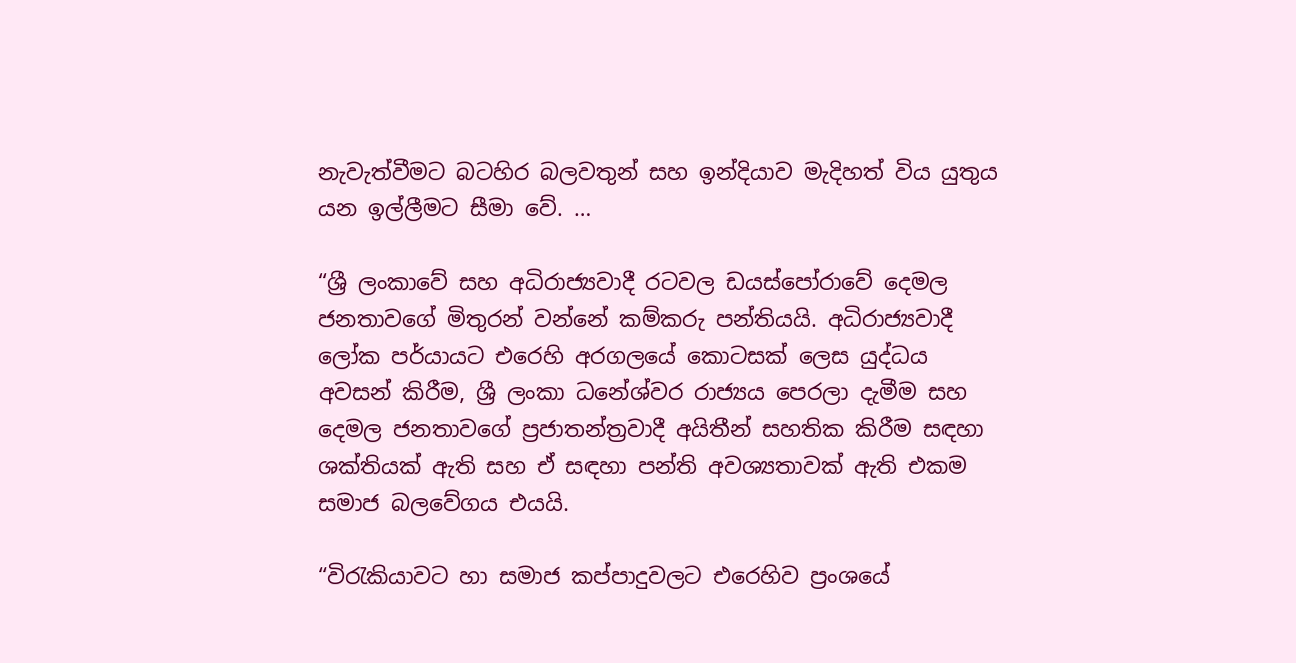නැවැත්වීමට බටහිර බලවතුන් සහ ඉන්දියාව මැදිහත් විය යුතුය යන ඉල්ලීමට සීමා වේ. …

“ශ්‍රී ලංකාවේ සහ අධිරාජ්‍යවාදී රටවල ඩයස්පෝරාවේ දෙමල ජනතාවගේ මිතුරන් වන්නේ කම්කරු පන්තියයි. අධිරාජ්‍යවාදී ලෝක පර්යායට එරෙහි අරගලයේ කොටසක් ලෙස යුද්ධය අවසන් කිරීම, ශ්‍රී ලංකා ධනේශ්වර රාජ්‍යය පෙරලා දැමීම සහ දෙමල ජනතාවගේ ප්‍රජාතන්ත්‍රවාදී අයිතීන් සහතික කිරීම සඳහා ශක්තියක් ඇති සහ ඒ සඳහා පන්ති අවශ්‍යතාවක් ඇති එකම සමාජ බලවේගය එයයි.

“විරැකියාවට හා සමාජ කප්පාදුවලට එරෙහිව ප්‍රංශයේ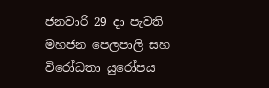ජනවාරි 29 දා පැවති මහජන පෙලපාලි සහ විරෝධතා යුරෝපය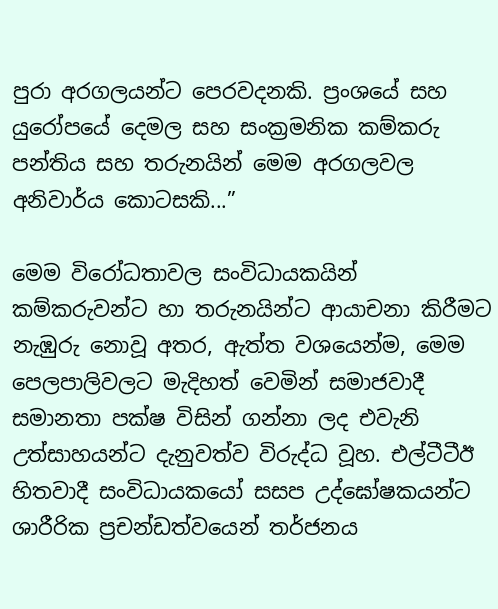පුරා අරගලයන්ට පෙරවදනකි. ප්‍රංශයේ සහ යුරෝපයේ දෙමල සහ සංක්‍රමනික කම්කරු පන්තිය සහ තරුනයින් මෙම අරගලවල අනිවාර්ය කොටසකි...”

මෙම විරෝධතාවල සංවිධායකයින් කම්කරුවන්ට හා තරුනයින්ට ආයාචනා කිරීමට නැඹුරු නොවූ අතර, ඇත්ත වශයෙන්ම, මෙම පෙලපාලිවලට මැදිහත් වෙමින් සමාජවාදී සමානතා පක්ෂ විසින් ගන්නා ලද එවැනි උත්සාහයන්ට දැනුවත්ව විරුද්ධ වූහ. එල්ටීටීඊ හිතවාදී සංවිධායකයෝ සසප උද්ඝෝෂකයන්ට ශාරීරික ප්‍රචන්ඩත්වයෙන් තර්ජනය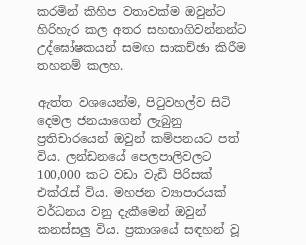කරමින් කිහිප වතාවක්ම ඔවුන්ට හිරිහැර කල අතර සහභාගිවන්නන්ට උද්ඝෝෂකයන් සමඟ සාකච්ඡා කිරීම තහනම් කලහ.

ඇත්ත වශයෙන්ම, පිටුවහල්ව සිටි දෙමල ජනයාගෙන් ලැබුනු ප්‍රතිචාරයෙන් ඔවුන් කම්පනයට පත් විය. ලන්ඩනයේ පෙලපාලිවලට 100,000 කට වඩා වැඩි පිරිසක් එක්රැස් විය. මහජන ව්‍යාපාරයක් වර්ධනය වනු දැකීමෙන් ඔවුන් කනස්සලු විය. ප්‍රකාශයේ සඳහන් වූ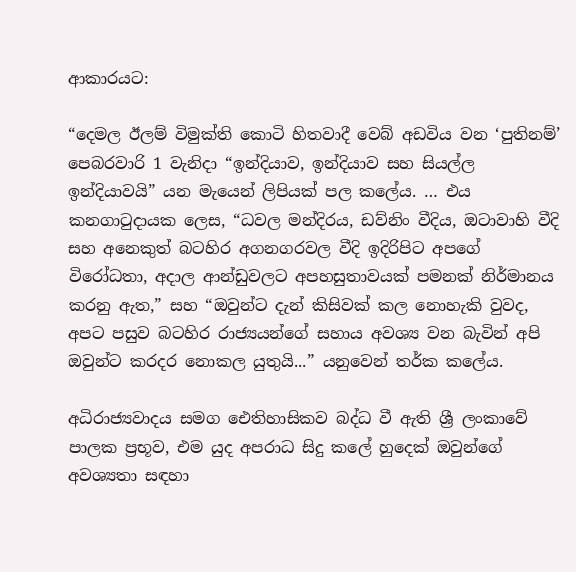ආකාරයට:

“දෙමල ඊලම් විමුක්ති කොටි හිතවාදී වෙබ් අඩවිය වන ‘පුතිනම්’ පෙබරවාරි 1 වැනිදා “ඉන්දියාව, ඉන්දියාව සහ සියල්ල ඉන්දියාවයි” යන මැයෙන් ලිපියක් පල කලේය. … එය කනගාටුදායක ලෙස, “ධවල මන්දිරය, ඩව්නිං වීදිය, ඔටාවාහි වීදි සහ අනෙකුත් බටහිර අගනගරවල වීදි ඉදිරිපිට අපගේ විරෝධතා, අදාල ආන්ඩුවලට අපහසුතාවයක් පමනක් නිර්මානය කරනු ඇත,” සහ “ඔවුන්ට දැන් කිසිවක් කල නොහැකි වුවද, අපට පසුව බටහිර රාජ්‍යයන්ගේ සහාය අවශ්‍ය වන බැවින් අපි ඔවුන්ට කරදර නොකල යුතුයි...” යනුවෙන් තර්ක කලේය.

අධිරාජ්‍යවාදය සමග ඓතිහාසිකව බද්ධ වී ඇති ශ්‍රී ලංකාවේ පාලක ප්‍රභූව, එම යුද අපරාධ සිදු කලේ හුදෙක් ඔවුන්ගේ අවශ්‍යතා සඳහා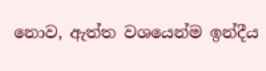නොව, ඇත්ත වශයෙන්ම ඉන්දීය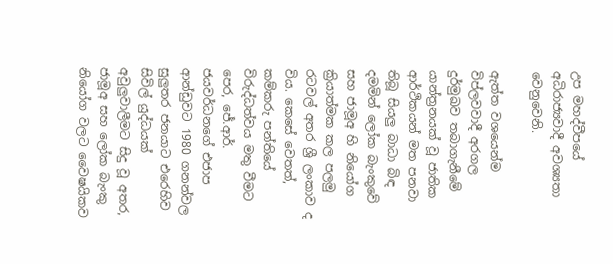උප මහද්වීපයේ අධිරාජ්‍යවාදී අවශ්‍යතා වෙනුවෙනි.

ඇත්ත වශයෙන්ම විප්ලවවාදී අරගල දුර්මුඛව තබාගැනීමේ යාන්ත්‍රනයක් වූ ජාතික ආර්ථිකයන් මත පනවා තිබූ සියලු බාධා බිඳ දමමින් ලෝක බැංකුවේ සහ ජාමූඅ හි නියෝග ක්‍රියාත්මක කල පලමු රටවල් අතර ශ්‍රී ලංකාව ද විය. කෙසේ වෙතත්, කම්කරු පන්තියේ විරුද්ධත්වය මතු වීමට පෙර, ජේ.ආර්. ජයවර්ධනගේ එජාප ආන්ඩුවට 1980 ගනන්වල සුලුතර ජනයාට එරෙහිව සිවිල් යුද්ධයක් අවුලුවාලීමට සිදු වූ අතර, ජාමූඅ සහ ලෝක බැංකු නියෝග වලට වෛෂයිකව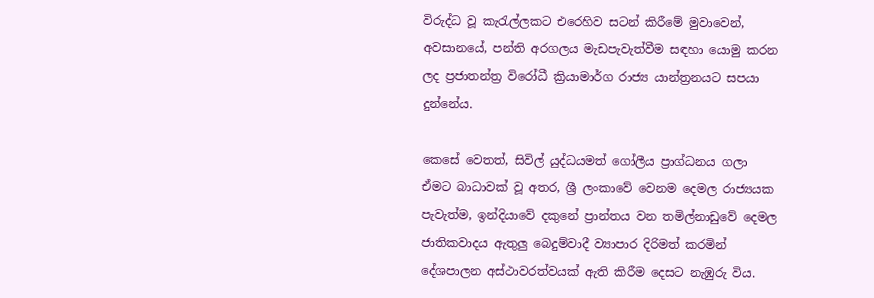විරුද්ධ වූ කැරැල්ලකට එරෙහිව සටන් කිරීමේ මුවාවෙන්, අවසානයේ, පන්ති අරගලය මැඩපැවැත්වීම සඳහා යොමු කරන ලද ප්‍රජාතන්ත්‍ර විරෝධී ක්‍රියාමාර්ග රාජ්‍ය යාන්ත්‍රනයට සපයා දුන්නේය.

කෙසේ වෙතත්, සිවිල් යුද්ධයමත් ගෝලීය ප්‍රාග්ධනය ගලා ඒමට බාධාවක් වූ අතර, ශ්‍රී ලංකාවේ වෙනම දෙමල රාජ්‍යයක පැවැත්ම, ඉන්දියාවේ දකුනේ ප්‍රාන්තය වන තමිල්නාඩුවේ දෙමල ජාතිකවාදය ඇතුලු බෙදුම්වාදී ව්‍යාපාර දිරිමත් කරමින් දේශපාලන අස්ථාවරත්වයක් ඇති කිරීම දෙසට නැඹුරු විය.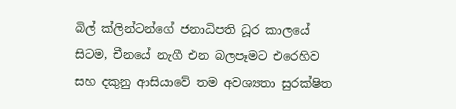බිල් ක්ලින්ටන්ගේ ජනාධිපති ධූර කාලයේ සිටම, චීනයේ නැගී එන බලපෑමට එරෙහිව සහ දකුනු ආසියාවේ තම අවශ්‍යතා සුරක්ෂිත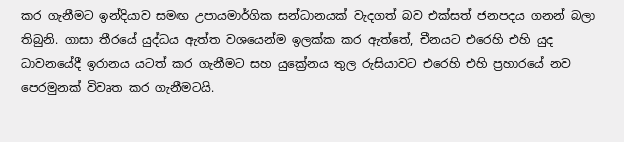කර ගැනීමට ඉන්දියාව සමඟ උපායමාර්ගික සන්ධානයක් වැදගත් බව එක්සත් ජනපදය ගනන් බලා තිබුනි. ගාසා තීරයේ යුද්ධය ඇත්ත වශයෙන්ම ඉලක්ක කර ඇත්තේ, චීනයට එරෙහි එහි යුද ධාවනයේදී ඉරානය යටත් කර ගැනීමට සහ යුක්‍රේනය තුල රුසියාවට එරෙහි එහි ප්‍රහාරයේ නව පෙරමුනක් විවෘත කර ගැනීමටයි.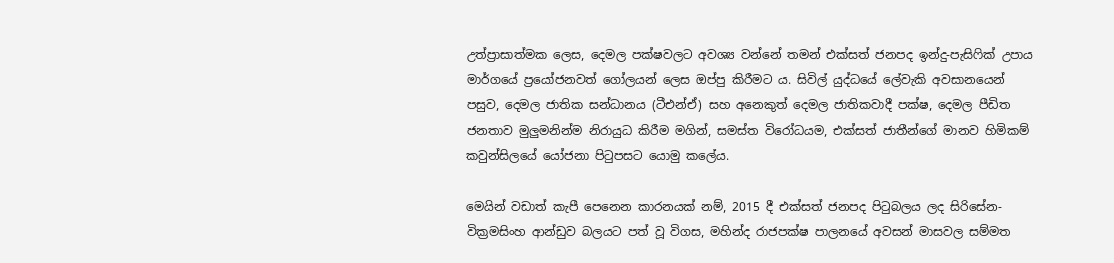උත්ප්‍රාසාත්මක ලෙස, දෙමල පක්ෂවලට අවශ්‍ය වන්නේ තමන් එක්සත් ජනපද ඉන්දු-පැසිෆික් උපාය මාර්ගයේ ප්‍රයෝජනවත් ගෝලයන් ලෙස ඔප්පු කිරීමට ය. සිවිල් යුද්ධයේ ලේවැකි අවසානයෙන් පසුව, දෙමල ජාතික සන්ධානය (ටීඑන්ඒ) සහ අනෙකුත් දෙමල ජාතිකවාදී පක්ෂ, දෙමල පීඩිත ජනතාව මුලුමනින්ම නිරායුධ කිරීම මගින්, සමස්ත විරෝධයම, එක්සත් ජාතීන්ගේ මානව හිමිකම් කවුන්සිලයේ යෝජනා පිටුපසට යොමු කලේය.

මෙයින් වඩාත් කැපී පෙනෙන කාරනයක් නම්, 2015 දී එක්සත් ජනපද පිටුබලය ලද සිරිසේන-වික්‍රමසිංහ ආන්ඩුව බලයට පත් වූ විගස, මහින්ද රාජපක්ෂ පාලනයේ අවසන් මාසවල සම්මත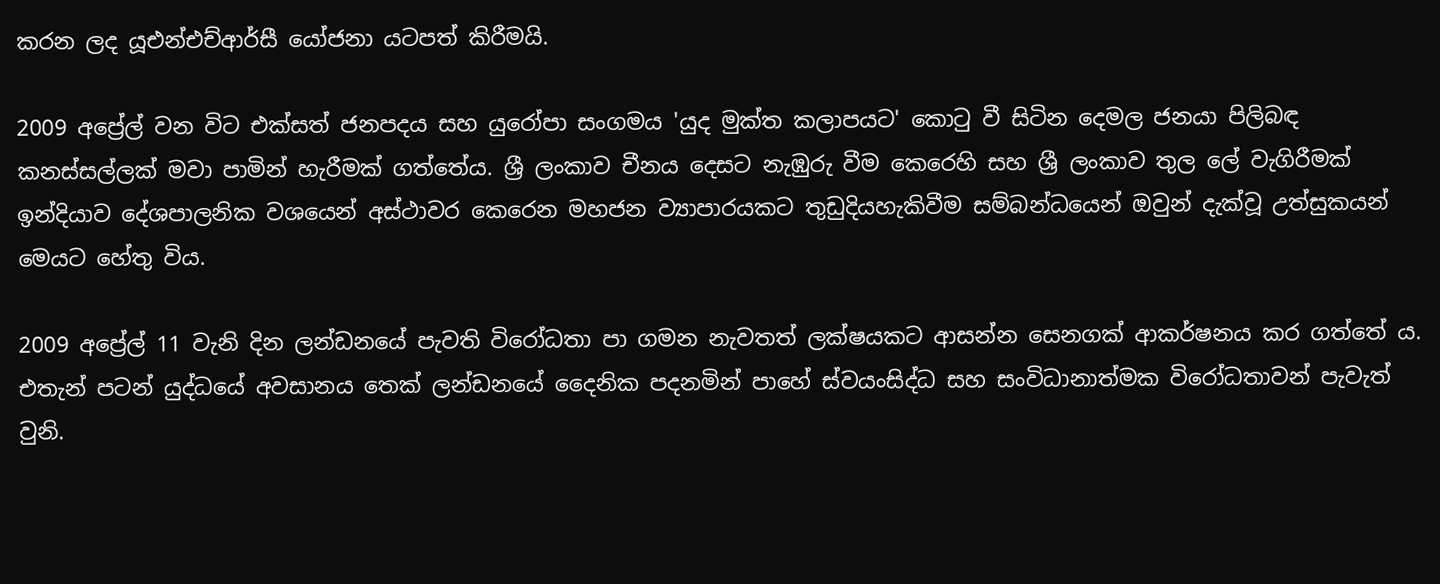කරන ලද යූඑන්එච්ආර්සී යෝජනා යටපත් කිරීමයි.

2009 අප්‍රේල් වන විට එක්සත් ජනපදය සහ යුරෝපා සංගමය 'යුද මුක්ත කලාපයට' කොටු වී සිටින දෙමල ජනයා පිලිබඳ කනස්සල්ලක් මවා පාමින් හැරීමක් ගත්තේය. ශ්‍රී ලංකාව චීනය දෙසට නැඹුරු වීම කෙරෙහි සහ ශ්‍රී ලංකාව තුල ලේ වැගිරීමක් ඉන්දියාව දේශපාලනික වශයෙන් අස්ථාවර කෙරෙන මහජන ව්‍යාපාරයකට තුඩුදියහැකිවීම සම්බන්ධයෙන් ඔවුන් දැක්වූ උත්සුකයන් මෙයට හේතු විය.

2009 අප්‍රේල් 11 වැනි දින ලන්ඩනයේ පැවති විරෝධතා පා ගමන නැවතත් ලක්ෂයකට ආසන්න සෙනගක් ආකර්ෂනය කර ගත්තේ ය. එතැන් පටන් යුද්ධයේ අවසානය තෙක් ලන්ඩනයේ දෛනික පදනමින් පාහේ ස්වයංසිද්ධ සහ සංවිධානාත්මක විරෝධතාවන් පැවැත් වුනි.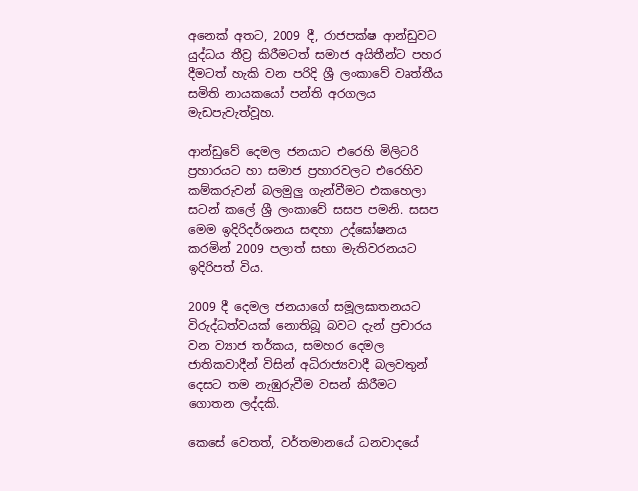අනෙක් අතට, 2009 දී, රාජපක්ෂ ආන්ඩුවට යුද්ධය තීව්‍ර කිරීමටත් සමාජ අයිතීන්ට පහර දීමටත් හැකි වන පරිදි ශ්‍රී ලංකාවේ වෘත්තීය සමිති නායකයෝ පන්ති අරගලය මැඩපැවැත්වූහ.

ආන්ඩුවේ දෙමල ජනයාට එරෙහි මිලිටරි ප්‍රහාරයට හා සමාජ ප්‍රහාරවලට එරෙහිව කම්කරුවන් බලමුලු ගැන්වීමට එකහෙලා සටන් කලේ ශ්‍රී ලංකාවේ සසප පමනි. සසප මෙම ඉදිරිදර්ශනය සඳහා උද්ඝෝෂනය කරමින් 2009 පලාත් සභා මැතිවරනයට ඉදිරිපත් විය.

2009 දී දෙමල ජනයාගේ සමූලඝාතනයට විරුද්ධත්වයක් නොතිබූ බවට දැන් ප්‍රචාරය වන ව්‍යාජ තර්කය, සමහර දෙමල ජාතිකවාදීන් විසින් අධිරාජ්‍යවාදී බලවතුන් දෙසට තම නැඹුරුවීම වසන් කිරීමට ගොතන ලද්දකි.

කෙසේ වෙතත්, වර්තමානයේ ධනවාදයේ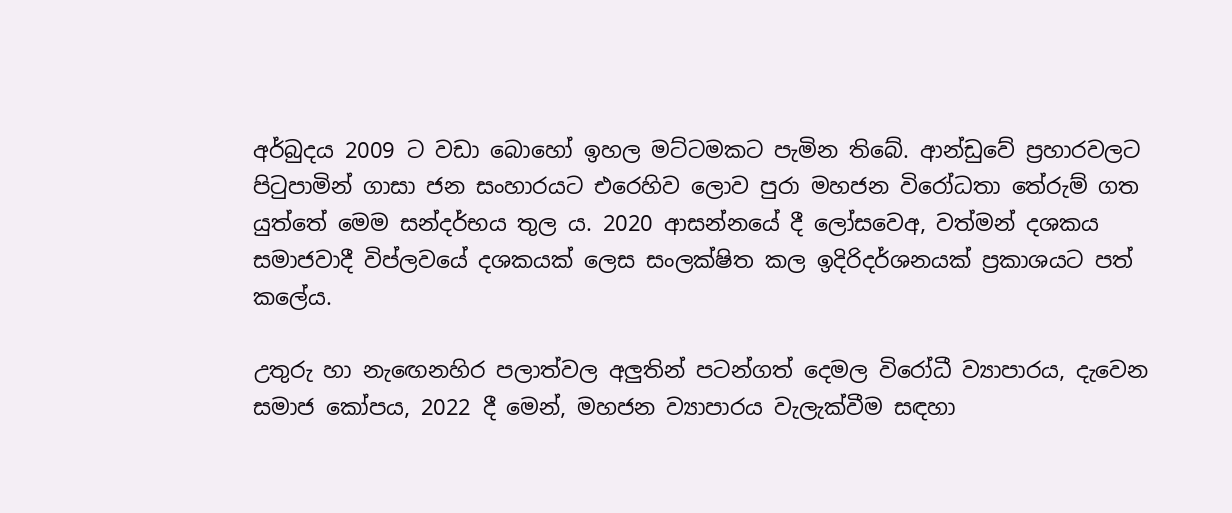අර්බුදය 2009 ට වඩා බොහෝ ඉහල මට්ටමකට පැමින තිබේ. ආන්ඩුවේ ප්‍රහාරවලට පිටුපාමින් ගාසා ජන සංහාරයට එරෙහිව ලොව පුරා මහජන විරෝධතා තේරුම් ගත යුත්තේ මෙම සන්දර්භය තුල ය. 2020 ආසන්නයේ දී ලෝසවෙඅ, වත්මන් දශකය සමාජවාදී විප්ලවයේ දශකයක් ලෙස සංලක්ෂිත කල ඉදිරිදර්ශනයක් ප්‍රකාශයට පත් කලේය.

උතුරු හා නැඟෙනහිර පලාත්වල අලුතින් පටන්ගත් දෙමල විරෝධී ව්‍යාපාරය, දැවෙන සමාජ කෝපය, 2022 දී මෙන්, මහජන ව්‍යාපාරය වැලැක්වීම සඳහා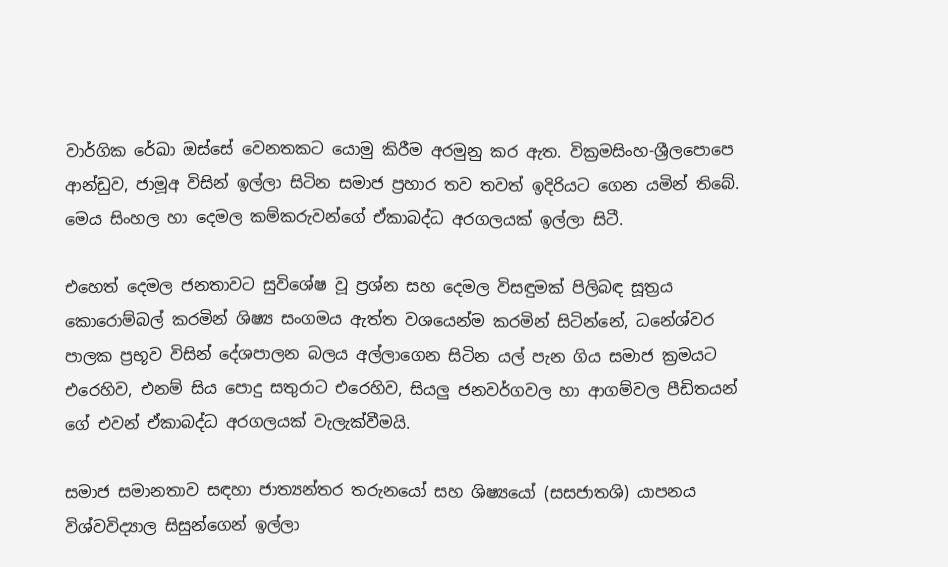වාර්ගික රේඛා ඔස්සේ වෙනතකට යොමු කිරීම අරමුනු කර ඇත. වික්‍රමසිංහ-ශ්‍රීලපොපෙ ආන්ඩුව, ජාමූඅ විසින් ඉල්ලා සිටින සමාජ ප්‍රහාර තව තවත් ඉදිරියට ගෙන යමින් තිබේ. මෙය සිංහල හා දෙමල කම්කරුවන්ගේ ඒකාබද්ධ අරගලයක් ඉල්ලා සිටී.

එහෙත් දෙමල ජනතාවට සුවිශේෂ වූ ප්‍රශ්න සහ දෙමල විසඳුමක් පිලිබඳ සූත්‍රය කොරොම්බල් කරමින් ශිෂ්‍ය සංගමය ඇත්ත වශයෙන්ම කරමින් සිටින්නේ, ධනේශ්වර පාලක ප්‍රභූව විසින් දේශපාලන බලය අල්ලාගෙන සිටින යල් පැන ගිය සමාජ ක්‍රමයට එරෙහිව, එනම් සිය පොදු සතුරාට එරෙහිව, සියලු ජනවර්ගවල හා ආගම්වල පීඩිතයන් ගේ එවන් ඒකාබද්ධ අරගලයක් වැලැක්වීමයි.

සමාජ සමානතාව සඳහා ජාත්‍යන්තර තරුනයෝ සහ ශිෂ්‍යයෝ (සසජාතශි) යාපනය විශ්වවිද්‍යාල සිසුන්ගෙන් ඉල්ලා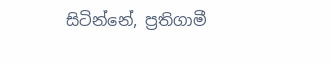සිටින්නේ, ප්‍රතිගාමී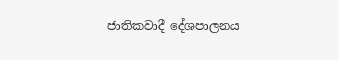ජාතිකවාදී දේශපාලනය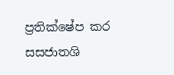ප්‍රතික්ෂේප කර සසජාතශි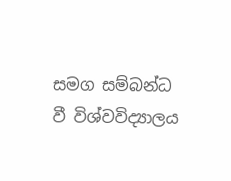සමග සම්බන්ධ වී විශ්වවිද්‍යාලය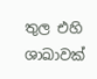තුල එහි ශාඛාවක්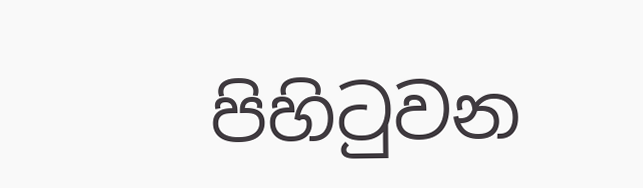පිහිටුවන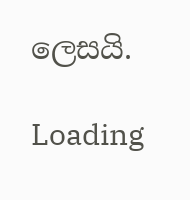ලෙසයි.

Loading